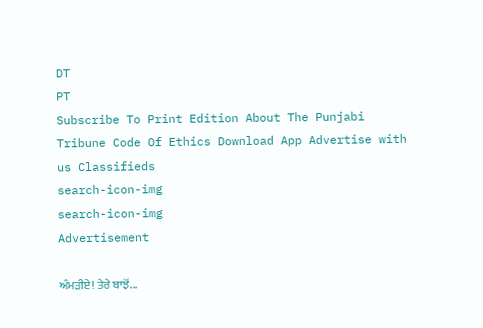DT
PT
Subscribe To Print Edition About The Punjabi Tribune Code Of Ethics Download App Advertise with us Classifieds
search-icon-img
search-icon-img
Advertisement

ਅੰਮੜੀਏ! ਤੇਰੇ ਬਾਝੋਂ...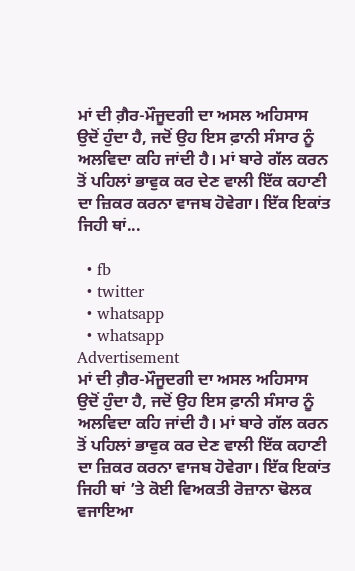ਮਾਂ ਦੀ ਗ਼ੈਰ-ਮੌਜੂਦਗੀ ਦਾ ਅਸਲ ਅਹਿਸਾਸ ਉਦੋਂ ਹੁੰਦਾ ਹੈ, ਜਦੋਂ ਉਹ ਇਸ ਫ਼ਾਨੀ ਸੰਸਾਰ ਨੂੰ ਅਲਵਿਦਾ ਕਹਿ ਜਾਂਦੀ ਹੈ। ਮਾਂ ਬਾਰੇ ਗੱਲ ਕਰਨ ਤੋਂ ਪਹਿਲਾਂ ਭਾਵੁਕ ਕਰ ਦੇਣ ਵਾਲੀ ਇੱਕ ਕਹਾਣੀ ਦਾ ਜ਼ਿਕਰ ਕਰਨਾ ਵਾਜਬ ਹੋਵੇਗਾ। ਇੱਕ ਇਕਾਂਤ ਜਿਹੀ ਥਾਂ...

  • fb
  • twitter
  • whatsapp
  • whatsapp
Advertisement
ਮਾਂ ਦੀ ਗ਼ੈਰ-ਮੌਜੂਦਗੀ ਦਾ ਅਸਲ ਅਹਿਸਾਸ ਉਦੋਂ ਹੁੰਦਾ ਹੈ, ਜਦੋਂ ਉਹ ਇਸ ਫ਼ਾਨੀ ਸੰਸਾਰ ਨੂੰ ਅਲਵਿਦਾ ਕਹਿ ਜਾਂਦੀ ਹੈ। ਮਾਂ ਬਾਰੇ ਗੱਲ ਕਰਨ ਤੋਂ ਪਹਿਲਾਂ ਭਾਵੁਕ ਕਰ ਦੇਣ ਵਾਲੀ ਇੱਕ ਕਹਾਣੀ ਦਾ ਜ਼ਿਕਰ ਕਰਨਾ ਵਾਜਬ ਹੋਵੇਗਾ। ਇੱਕ ਇਕਾਂਤ ਜਿਹੀ ਥਾਂ ’ਤੇ ਕੋਈ ਵਿਅਕਤੀ ਰੋਜ਼ਾਨਾ ਢੋਲਕ ਵਜਾਇਆ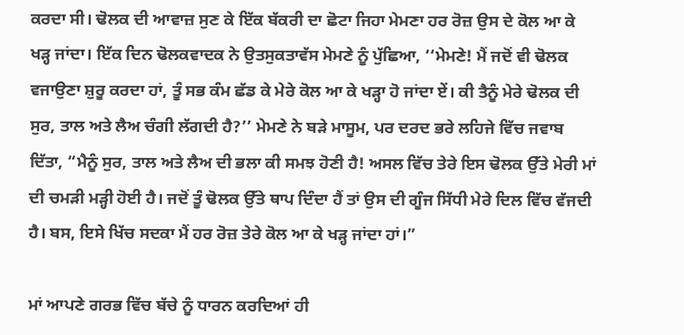ਕਰਦਾ ਸੀ। ਢੋਲਕ ਦੀ ਆਵਾਜ਼ ਸੁਣ ਕੇ ਇੱਕ ਬੱਕਰੀ ਦਾ ਛੋਟਾ ਜਿਹਾ ਮੇਮਣਾ ਹਰ ਰੋਜ਼ ਉਸ ਦੇ ਕੋਲ ਆ ਕੇ ਖੜ੍ਹ ਜਾਂਦਾ। ਇੱਕ ਦਿਨ ਢੋਲਕਵਾਦਕ ਨੇ ਉਤਸੁਕਤਾਵੱਸ ਮੇਮਣੇ ਨੂੰ ਪੁੱਛਿਆ, ‘‘ਮੇਮਣੇ! ਮੈਂ ਜਦੋਂ ਵੀ ਢੋਲਕ ਵਜਾਉਣਾ ਸ਼ੁਰੂ ਕਰਦਾ ਹਾਂ, ਤੂੰ ਸਭ ਕੰਮ ਛੱਡ ਕੇ ਮੇਰੇ ਕੋਲ ਆ ਕੇ ਖੜ੍ਹਾ ਹੋ ਜਾਂਦਾ ਏਂ। ਕੀ ਤੈਨੂੰ ਮੇਰੇ ਢੋਲਕ ਦੀ ਸੁਰ, ਤਾਲ ਅਤੇ ਲੈਅ ਚੰਗੀ ਲੱਗਦੀ ਹੈ?’’ ਮੇਮਣੇ ਨੇ ਬੜੇ ਮਾਸੂਮ, ਪਰ ਦਰਦ ਭਰੇ ਲਹਿਜੇ ਵਿੱਚ ਜਵਾਬ ਦਿੱਤਾ, “ਮੈਨੂੰ ਸੁਰ, ਤਾਲ ਅਤੇ ਲੈਅ ਦੀ ਭਲਾ ਕੀ ਸਮਝ ਹੋਣੀ ਹੈ! ਅਸਲ ਵਿੱਚ ਤੇਰੇ ਇਸ ਢੋਲਕ ਉੱਤੇ ਮੇਰੀ ਮਾਂ ਦੀ ਚਮੜੀ ਮੜ੍ਹੀ ਹੋਈ ਹੈ। ਜਦੋਂ ਤੂੰ ਢੋਲਕ ਉੱਤੇ ਥਾਪ ਦਿੰਦਾ ਹੈਂ ਤਾਂ ਉਸ ਦੀ ਗੂੰਜ ਸਿੱਧੀ ਮੇਰੇ ਦਿਲ ਵਿੱਚ ਵੱਜਦੀ ਹੈ। ਬਸ, ਇਸੇ ਖਿੱਚ ਸਦਕਾ ਮੈਂ ਹਰ ਰੋਜ਼ ਤੇਰੇ ਕੋਲ ਆ ਕੇ ਖੜ੍ਹ ਜਾਂਦਾ ਹਾਂ।”

ਮਾਂ ਆਪਣੇ ਗਰਭ ਵਿੱਚ ਬੱਚੇ ਨੂੰ ਧਾਰਨ ਕਰਦਿਆਂ ਹੀ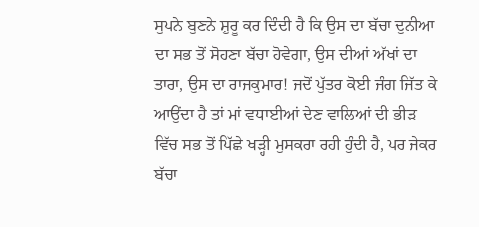ਸੁਪਨੇ ਬੁਣਨੇ ਸ਼ੁਰੂ ਕਰ ਦਿੰਦੀ ਹੈ ਕਿ ਉਸ ਦਾ ਬੱਚਾ ਦੁਨੀਆ ਦਾ ਸਭ ਤੋਂ ਸੋਹਣਾ ਬੱਚਾ ਹੋਵੇਗਾ, ਉਸ ਦੀਆਂ ਅੱਖਾਂ ਦਾ ਤਾਰਾ, ਉਸ ਦਾ ਰਾਜਕੁਮਾਰ! ਜਦੋਂ ਪੁੱਤਰ ਕੋਈ ਜੰਗ ਜਿੱਤ ਕੇ ਆਉਂਦਾ ਹੈ ਤਾਂ ਮਾਂ ਵਧਾਈਆਂ ਦੇਣ ਵਾਲਿਆਂ ਦੀ ਭੀੜ ਵਿੱਚ ਸਭ ਤੋਂ ਪਿੱਛੇ ਖੜ੍ਹੀ ਮੁਸਕਰਾ ਰਹੀ ਹੁੰਦੀ ਹੈ, ਪਰ ਜੇਕਰ ਬੱਚਾ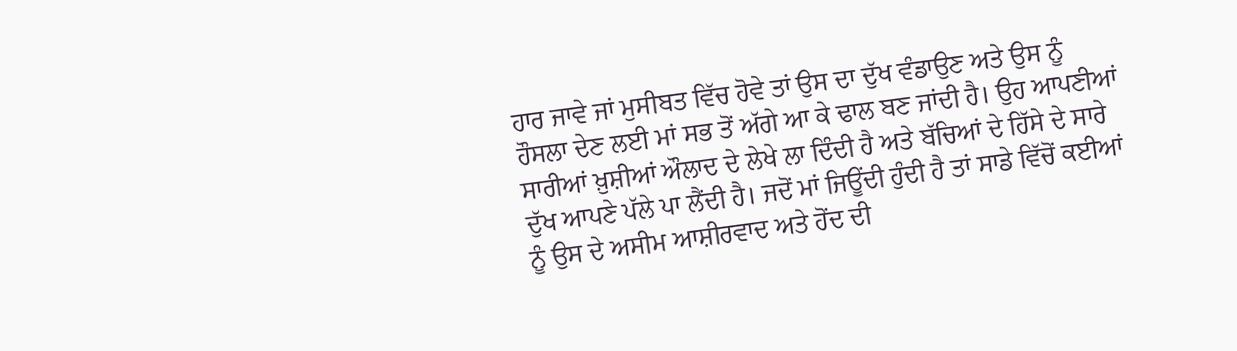ਹਾਰ ਜਾਵੇ ਜਾਂ ਮੁਸੀਬਤ ਵਿੱਚ ਹੋਵੇ ਤਾਂ ਉਸ ਦਾ ਦੁੱਖ ਵੰਡਾਉਣ ਅਤੇ ਉਸ ਨੂੰ ਹੌਸਲਾ ਦੇਣ ਲਈ ਮਾਂ ਸਭ ਤੋਂ ਅੱਗੇ ਆ ਕੇ ਢਾਲ ਬਣ ਜਾਂਦੀ ਹੈ। ਉਹ ਆਪਣੀਆਂ ਸਾਰੀਆਂ ਖ਼ੁਸ਼ੀਆਂ ਔਲਾਦ ਦੇ ਲੇਖੇ ਲਾ ਦਿੰਦੀ ਹੈ ਅਤੇ ਬੱਚਿਆਂ ਦੇ ਹਿੱਸੇ ਦੇ ਸਾਰੇ ਦੁੱਖ ਆਪਣੇ ਪੱਲੇ ਪਾ ਲੈਂਦੀ ਹੈ। ਜਦੋਂ ਮਾਂ ਜਿਊਂਦੀ ਹੁੰਦੀ ਹੈ ਤਾਂ ਸਾਡੇ ਵਿੱਚੋਂ ਕਈਆਂ ਨੂੰ ਉਸ ਦੇ ਅਸੀਮ ਆਸ਼ੀਰਵਾਦ ਅਤੇ ਹੋਂਦ ਦੀ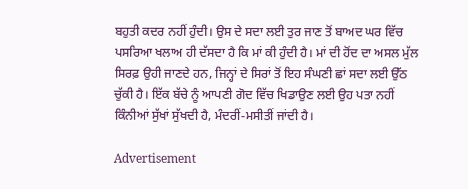ਬਹੁਤੀ ਕਦਰ ਨਹੀਂ ਹੁੰਦੀ। ਉਸ ਦੇ ਸਦਾ ਲਈ ਤੁਰ ਜਾਣ ਤੋਂ ਬਾਅਦ ਘਰ ਵਿੱਚ ਪਸਰਿਆ ਖਲਾਅ ਹੀ ਦੱਸਦਾ ਹੈ ਕਿ ਮਾਂ ਕੀ ਹੁੰਦੀ ਹੈ। ਮਾਂ ਦੀ ਹੋਂਦ ਦਾ ਅਸਲ ਮੁੱਲ ਸਿਰਫ਼ ਉਹੀ ਜਾਣਦੇ ਹਨ, ਜਿਨ੍ਹਾਂ ਦੇ ਸਿਰਾਂ ਤੋਂ ਇਹ ਸੰਘਣੀ ਛਾਂ ਸਦਾ ਲਈ ਉੱਠ ਚੁੱਕੀ ਹੈ। ਇੱਕ ਬੱਚੇ ਨੂੰ ਆਪਣੀ ਗੋਦ ਵਿੱਚ ਖਿਡਾਉਣ ਲਈ ਉਹ ਪਤਾ ਨਹੀਂ ਕਿੰਨੀਆਂ ਸੁੱਖਾਂ ਸੁੱਖਦੀ ਹੈ, ਮੰਦਰੀਂ-ਮਸੀਤੀਂ ਜਾਂਦੀ ਹੈ।

Advertisement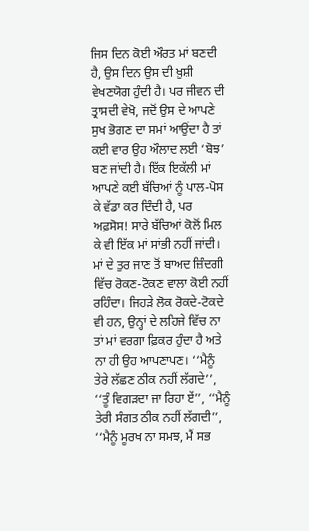ਜਿਸ ਦਿਨ ਕੋਈ ਔਰਤ ਮਾਂ ਬਣਦੀ ਹੈ, ਉਸ ਦਿਨ ਉਸ ਦੀ ਖ਼ੁਸ਼ੀ ਵੇਖਣਯੋਗ ਹੁੰਦੀ ਹੈ। ਪਰ ਜੀਵਨ ਦੀ ਤ੍ਰਾਸਦੀ ਵੇਖੋ, ਜਦੋਂ ਉਸ ਦੇ ਆਪਣੇ ਸੁਖ ਭੋਗਣ ਦਾ ਸਮਾਂ ਆਉਂਦਾ ਹੈ ਤਾਂ ਕਈ ਵਾਰ ਉਹ ਔਲਾਦ ਲਈ ‘ਬੋਝ’ ਬਣ ਜਾਂਦੀ ਹੈ। ਇੱਕ ਇਕੱਲੀ ਮਾਂ ਆਪਣੇ ਕਈ ਬੱਚਿਆਂ ਨੂੰ ਪਾਲ-ਪੋਸ ਕੇ ਵੱਡਾ ਕਰ ਦਿੰਦੀ ਹੈ, ਪਰ ਅਫ਼ਸੋਸ! ਸਾਰੇ ਬੱਚਿਆਂ ਕੋਲੋਂ ਮਿਲ ਕੇ ਵੀ ਇੱਕ ਮਾਂ ਸਾਂਭੀ ਨਹੀਂ ਜਾਂਦੀ। ਮਾਂ ਦੇ ਤੁਰ ਜਾਣ ਤੋਂ ਬਾਅਦ ਜ਼ਿੰਦਗੀ ਵਿੱਚ ਰੋਕਣ-ਟੋਕਣ ਵਾਲਾ ਕੋਈ ਨਹੀਂ ਰਹਿੰਦਾ। ਜਿਹੜੇ ਲੋਕ ਰੋਕਦੇ-ਟੋਕਦੇ ਵੀ ਹਨ, ਉਨ੍ਹਾਂ ਦੇ ਲਹਿਜੇ ਵਿੱਚ ਨਾ ਤਾਂ ਮਾਂ ਵਰਗਾ ਫ਼ਿਕਰ ਹੁੰਦਾ ਹੈ ਅਤੇ ਨਾ ਹੀ ਉਹ ਆਪਣਾਪਣ। ‘‘ਮੈਨੂੰ ਤੇਰੇ ਲੱਛਣ ਠੀਕ ਨਹੀਂ ਲੱਗਦੇ’’, ‘‘ਤੂੰ ਵਿਗੜਦਾ ਜਾ ਰਿਹਾ ਏਂ’’, ‘‘ਮੈਨੂੰ ਤੇਰੀ ਸੰਗਤ ਠੀਕ ਨਹੀਂ ਲੱਗਦੀ’’, ‘‘ਮੈਨੂੰ ਮੂਰਖ ਨਾ ਸਮਝ, ਮੈਂ ਸਭ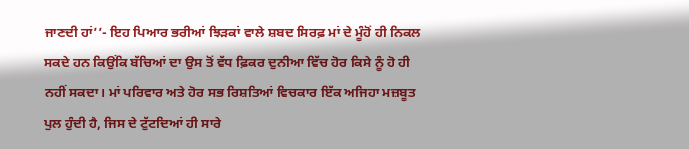ਜਾਣਦੀ ਹਾਂ’’- ਇਹ ਪਿਆਰ ਭਰੀਆਂ ਝਿੜਕਾਂ ਵਾਲੇ ਸ਼ਬਦ ਸਿਰਫ਼ ਮਾਂ ਦੇ ਮੂੰਹੋਂ ਹੀ ਨਿਕਲ ਸਕਦੇ ਹਨ ਕਿਉਂਕਿ ਬੱਚਿਆਂ ਦਾ ਉਸ ਤੋਂ ਵੱਧ ਫ਼ਿਕਰ ਦੁਨੀਆ ਵਿੱਚ ਹੋਰ ਕਿਸੇ ਨੂੰ ਹੋ ਹੀ ਨਹੀਂ ਸਕਦਾ। ਮਾਂ ਪਰਿਵਾਰ ਅਤੇ ਹੋਰ ਸਭ ਰਿਸ਼ਤਿਆਂ ਵਿਚਕਾਰ ਇੱਕ ਅਜਿਹਾ ਮਜ਼ਬੂਤ ਪੁਲ ਹੁੰਦੀ ਹੈ, ਜਿਸ ਦੇ ਟੁੱਟਦਿਆਂ ਹੀ ਸਾਰੇ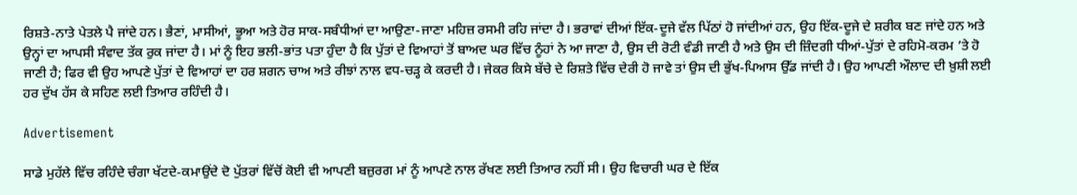ਰਿਸ਼ਤੇ-ਨਾਤੇ ਪੇਤਲੇ ਪੈ ਜਾਂਦੇ ਹਨ। ਭੈਣਾਂ, ਮਾਸੀਆਂ, ਭੂਆ ਅਤੇ ਹੋਰ ਸਾਕ-ਸਬੰਧੀਆਂ ਦਾ ਆਉਣਾ-ਜਾਣਾ ਮਹਿਜ਼ ਰਸਮੀ ਰਹਿ ਜਾਂਦਾ ਹੈ। ਭਰਾਵਾਂ ਦੀਆਂ ਇੱਕ-ਦੂਜੇ ਵੱਲ ਪਿੱਠਾਂ ਹੋ ਜਾਂਦੀਆਂ ਹਨ, ਉਹ ਇੱਕ-ਦੂਜੇ ਦੇ ਸ਼ਰੀਕ ਬਣ ਜਾਂਦੇ ਹਨ ਅਤੇ ਉਨ੍ਹਾਂ ਦਾ ਆਪਸੀ ਸੰਵਾਦ ਤੱਕ ਰੁਕ ਜਾਂਦਾ ਹੈ। ਮਾਂ ਨੂੰ ਇਹ ਭਲੀ-ਭਾਂਤ ਪਤਾ ਹੁੰਦਾ ਹੈ ਕਿ ਪੁੱਤਾਂ ਦੇ ਵਿਆਹਾਂ ਤੋਂ ਬਾਅਦ ਘਰ ਵਿੱਚ ਨੂੰਹਾਂ ਨੇ ਆ ਜਾਣਾ ਹੈ, ਉਸ ਦੀ ਰੋਟੀ ਵੰਡੀ ਜਾਣੀ ਹੈ ਅਤੇ ਉਸ ਦੀ ਜ਼ਿੰਦਗੀ ਧੀਆਂ-ਪੁੱਤਾਂ ਦੇ ਰਹਿਮੋ-ਕਰਮ ’ਤੇ ਹੋ ਜਾਣੀ ਹੈ; ਫਿਰ ਵੀ ਉਹ ਆਪਣੇ ਪੁੱਤਾਂ ਦੇ ਵਿਆਹਾਂ ਦਾ ਹਰ ਸ਼ਗਨ ਚਾਅ ਅਤੇ ਰੀਝਾਂ ਨਾਲ ਵਧ-ਚੜ੍ਹ ਕੇ ਕਰਦੀ ਹੈ। ਜੇਕਰ ਕਿਸੇ ਬੱਚੇ ਦੇ ਰਿਸ਼ਤੇ ਵਿੱਚ ਦੇਰੀ ਹੋ ਜਾਵੇ ਤਾਂ ਉਸ ਦੀ ਭੁੱਖ-ਪਿਆਸ ਉੱਡ ਜਾਂਦੀ ਹੈ। ਉਹ ਆਪਣੀ ਔਲਾਦ ਦੀ ਖ਼ੁਸ਼ੀ ਲਈ ਹਰ ਦੁੱਖ ਹੱਸ ਕੇ ਸਹਿਣ ਲਈ ਤਿਆਰ ਰਹਿੰਦੀ ਹੈ।

Advertisement

ਸਾਡੇ ਮੁਹੱਲੇ ਵਿੱਚ ਰਹਿੰਦੇ ਚੰਗਾ ਖੱਟਦੇ-ਕਮਾਉਂਦੇ ਦੋ ਪੁੱਤਰਾਂ ਵਿੱਚੋਂ ਕੋਈ ਵੀ ਆਪਣੀ ਬਜ਼ੁਰਗ ਮਾਂ ਨੂੰ ਆਪਣੇ ਨਾਲ ਰੱਖਣ ਲਈ ਤਿਆਰ ਨਹੀਂ ਸੀ। ਉਹ ਵਿਚਾਰੀ ਘਰ ਦੇ ਇੱਕ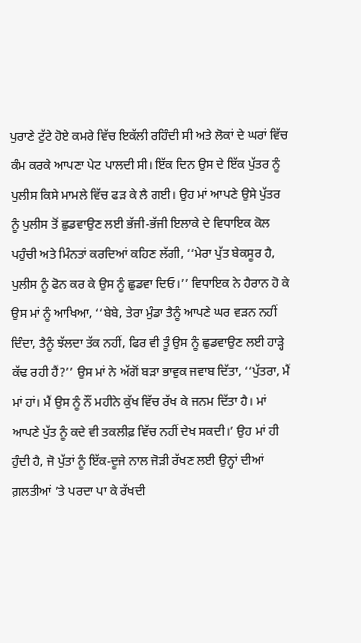ਪੁਰਾਣੇ ਟੁੱਟੇ ਹੋਏ ਕਮਰੇ ਵਿੱਚ ਇਕੱਲੀ ਰਹਿੰਦੀ ਸੀ ਅਤੇ ਲੋਕਾਂ ਦੇ ਘਰਾਂ ਵਿੱਚ ਕੰਮ ਕਰਕੇ ਆਪਣਾ ਪੇਟ ਪਾਲਦੀ ਸੀ। ਇੱਕ ਦਿਨ ਉਸ ਦੇ ਇੱਕ ਪੁੱਤਰ ਨੂੰ ਪੁਲੀਸ ਕਿਸੇ ਮਾਮਲੇ ਵਿੱਚ ਫੜ ਕੇ ਲੈ ਗਈ। ਉਹ ਮਾਂ ਆਪਣੇ ਉਸੇ ਪੁੱਤਰ ਨੂੰ ਪੁਲੀਸ ਤੋਂ ਛੁਡਵਾਉਣ ਲਈ ਭੱਜੀ-ਭੱਜੀ ਇਲਾਕੇ ਦੇ ਵਿਧਾਇਕ ਕੋਲ ਪਹੁੰਚੀ ਅਤੇ ਮਿੰਨਤਾਂ ਕਰਦਿਆਂ ਕਹਿਣ ਲੱਗੀ, ‘‘ਮੇਰਾ ਪੁੱਤ ਬੇਕਸੂਰ ਹੈ, ਪੁਲੀਸ ਨੂੰ ਫੋਨ ਕਰ ਕੇ ਉਸ ਨੂੰ ਛੁਡਵਾ ਦਿਓ।’’ ਵਿਧਾਇਕ ਨੇ ਹੈਰਾਨ ਹੋ ਕੇ ਉਸ ਮਾਂ ਨੂੰ ਆਖਿਆ, ‘‘ਬੇਬੇ, ਤੇਰਾ ਮੁੰਡਾ ਤੈਨੂੰ ਆਪਣੇ ਘਰ ਵੜਨ ਨਹੀਂ ਦਿੰਦਾ, ਤੈਨੂੰ ਝੱਲਦਾ ਤੱਕ ਨਹੀਂ, ਫਿਰ ਵੀ ਤੂੰ ਉਸ ਨੂੰ ਛੁਡਵਾਉਣ ਲਈ ਹਾੜ੍ਹੇ ਕੱਢ ਰਹੀ ਹੈਂ?’’ ਉਸ ਮਾਂ ਨੇ ਅੱਗੋਂ ਬੜਾ ਭਾਵੁਕ ਜਵਾਬ ਦਿੱਤਾ, ‘‘ਪੁੱਤਰਾ, ਮੈਂ ਮਾਂ ਹਾਂ। ਮੈਂ ਉਸ ਨੂੰ ਨੌਂ ਮਹੀਨੇ ਕੁੱਖ ਵਿੱਚ ਰੱਖ ਕੇ ਜਨਮ ਦਿੱਤਾ ਹੈ। ਮਾਂ ਆਪਣੇ ਪੁੱਤ ਨੂੰ ਕਦੇ ਵੀ ਤਕਲੀਫ਼ ਵਿੱਚ ਨਹੀਂ ਦੇਖ ਸਕਦੀ।’ ਉਹ ਮਾਂ ਹੀ ਹੁੰਦੀ ਹੈ, ਜੋ ਪੁੱਤਾਂ ਨੂੰ ਇੱਕ-ਦੂਜੇ ਨਾਲ ਜੋੜੀ ਰੱਖਣ ਲਈ ਉਨ੍ਹਾਂ ਦੀਆਂ ਗ਼ਲਤੀਆਂ ’ਤੇ ਪਰਦਾ ਪਾ ਕੇ ਰੱਖਦੀ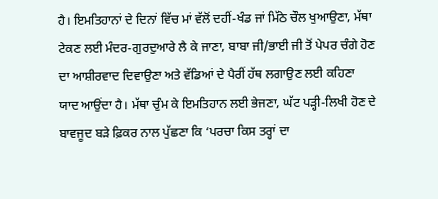ਹੈ। ਇਮਤਿਹਾਨਾਂ ਦੇ ਦਿਨਾਂ ਵਿੱਚ ਮਾਂ ਵੱਲੋਂ ਦਹੀਂ-ਖੰਡ ਜਾਂ ਮਿੱਠੇ ਚੌਲ ਖੁਆਉਣਾ, ਮੱਥਾ ਟੇਕਣ ਲਈ ਮੰਦਰ-ਗੁਰਦੁਆਰੇ ਲੈ ਕੇ ਜਾਣਾ, ਬਾਬਾ ਜੀ/ਭਾਈ ਜੀ ਤੋਂ ਪੇਪਰ ਚੰਗੇ ਹੋਣ ਦਾ ਆਸ਼ੀਰਵਾਦ ਦਿਵਾਉਣਾ ਅਤੇ ਵੱਡਿਆਂ ਦੇ ਪੈਰੀਂ ਹੱਥ ਲਗਾਉਣ ਲਈ ਕਹਿਣਾ ਯਾਦ ਆਉਂਦਾ ਹੈ। ਮੱਥਾ ਚੁੰਮ ਕੇ ਇਮਤਿਹਾਨ ਲਈ ਭੇਜਣਾ, ਘੱਟ ਪੜ੍ਹੀ-ਲਿਖੀ ਹੋਣ ਦੇ ਬਾਵਜੂਦ ਬੜੇ ਫ਼ਿਕਰ ਨਾਲ ਪੁੱਛਣਾ ਕਿ ‘ਪਰਚਾ ਕਿਸ ਤਰ੍ਹਾਂ ਦਾ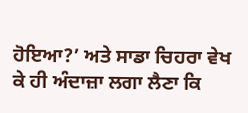ਹੋਇਆ?’ ਅਤੇ ਸਾਡਾ ਚਿਹਰਾ ਵੇਖ ਕੇ ਹੀ ਅੰਦਾਜ਼ਾ ਲਗਾ ਲੈਣਾ ਕਿ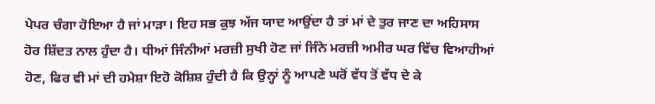ਪੇਪਰ ਚੰਗਾ ਹੋਇਆ ਹੈ ਜਾਂ ਮਾੜਾ। ਇਹ ਸਭ ਕੁਝ ਅੱਜ ਯਾਦ ਆਉਂਦਾ ਹੈ ਤਾਂ ਮਾਂ ਦੇ ਤੁਰ ਜਾਣ ਦਾ ਅਹਿਸਾਸ ਹੋਰ ਸ਼ਿੱਦਤ ਨਾਲ ਹੁੰਦਾ ਹੈ। ਧੀਆਂ ਜਿੰਨੀਆਂ ਮਰਜ਼ੀ ਸੁਖੀ ਹੋਣ ਜਾਂ ਜਿੰਨੇ ਮਰਜ਼ੀ ਅਮੀਰ ਘਰ ਵਿੱਚ ਵਿਆਹੀਆਂ ਹੋਣ, ਫਿਰ ਵੀ ਮਾਂ ਦੀ ਹਮੇਸ਼ਾ ਇਹੋ ਕੋਸ਼ਿਸ਼ ਹੁੰਦੀ ਹੈ ਕਿ ਉਨ੍ਹਾਂ ਨੂੰ ਆਪਣੇ ਘਰੋਂ ਵੱਧ ਤੋਂ ਵੱਧ ਦੇ ਕੇ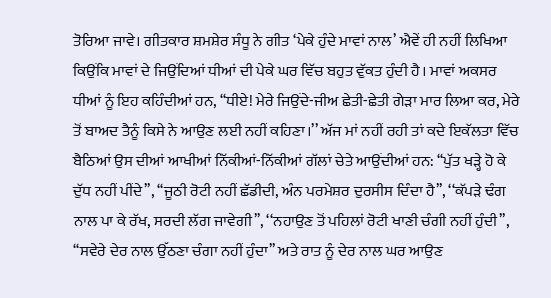ਤੋਰਿਆ ਜਾਵੇ। ਗੀਤਕਾਰ ਸ਼ਮਸ਼ੇਰ ਸੰਧੂ ਨੇ ਗੀਤ ‘ਪੇਕੇ ਹੁੰਦੇ ਮਾਵਾਂ ਨਾਲ’ ਐਵੇਂ ਹੀ ਨਹੀਂ ਲਿਖਿਆ ਕਿਉਂਕਿ ਮਾਵਾਂ ਦੇ ਜਿਉਂਦਿਆਂ ਧੀਆਂ ਦੀ ਪੇਕੇ ਘਰ ਵਿੱਚ ਬਹੁਤ ਵੁੱਕਤ ਹੁੰਦੀ ਹੈ। ਮਾਵਾਂ ਅਕਸਰ ਧੀਆਂ ਨੂੰ ਇਹ ਕਹਿੰਦੀਆਂ ਹਨ, ‘‘ਧੀਏ! ਮੇਰੇ ਜਿਉਂਦੇ-ਜੀਅ ਛੇਤੀ-ਛੇਤੀ ਗੇੜਾ ਮਾਰ ਲਿਆ ਕਰ, ਮੇਰੇ ਤੋਂ ਬਾਅਦ ਤੈਨੂੰ ਕਿਸੇ ਨੇ ਆਉਣ ਲਈ ਨਹੀਂ ਕਹਿਣਾ।’’ ਅੱਜ ਮਾਂ ਨਹੀਂ ਰਹੀ ਤਾਂ ਕਦੇ ਇਕੱਲਤਾ ਵਿੱਚ ਬੈਠਿਆਂ ਉਸ ਦੀਆਂ ਆਖੀਆਂ ਨਿੱਕੀਆਂ-ਨਿੱਕੀਆਂ ਗੱਲਾਂ ਚੇਤੇ ਆਉਂਦੀਆਂ ਹਨ: ‘‘ਪੁੱਤ ਖੜ੍ਹੇ ਹੋ ਕੇ ਦੁੱਧ ਨਹੀਂ ਪੀਂਦੇ’’, ‘‘ਜੂਠੀ ਰੋਟੀ ਨਹੀਂ ਛੱਡੀਦੀ, ਅੰਨ ਪਰਮੇਸ਼ਰ ਦੁਰਸੀਸ ਦਿੰਦਾ ਹੈ’’, ‘‘ਕੱਪੜੇ ਢੰਗ ਨਾਲ ਪਾ ਕੇ ਰੱਖ, ਸਰਦੀ ਲੱਗ ਜਾਵੇਗੀ’’, ‘‘ਨਹਾਉਣ ਤੋਂ ਪਹਿਲਾਂ ਰੋਟੀ ਖਾਣੀ ਚੰਗੀ ਨਹੀਂ ਹੁੰਦੀ’’, ‘‘ਸਵੇਰੇ ਦੇਰ ਨਾਲ ਉੱਠਣਾ ਚੰਗਾ ਨਹੀਂ ਹੁੰਦਾ’’ ਅਤੇ ਰਾਤ ਨੂੰ ਦੇਰ ਨਾਲ ਘਰ ਆਉਣ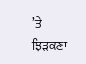’ਤੇ ਝਿੜਕਣਾ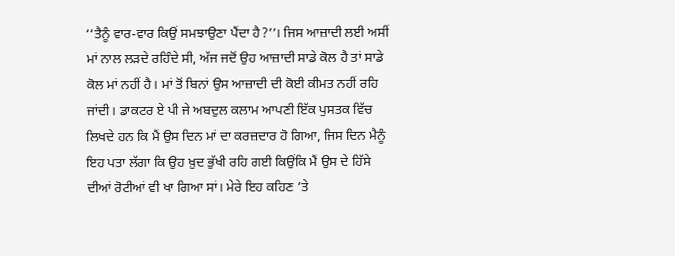‘‘ਤੈਨੂੰ ਵਾਰ-ਵਾਰ ਕਿਉਂ ਸਮਝਾਉਣਾ ਪੈਂਦਾ ਹੈ?’’। ਜਿਸ ਆਜ਼ਾਦੀ ਲਈ ਅਸੀਂ ਮਾਂ ਨਾਲ ਲੜਦੇ ਰਹਿੰਦੇ ਸੀ, ਅੱਜ ਜਦੋਂ ਉਹ ਆਜ਼ਾਦੀ ਸਾਡੇ ਕੋਲ ਹੈ ਤਾਂ ਸਾਡੇ ਕੋਲ ਮਾਂ ਨਹੀਂ ਹੈ। ਮਾਂ ਤੋਂ ਬਿਨਾਂ ਉਸ ਆਜ਼ਾਦੀ ਦੀ ਕੋਈ ਕੀਮਤ ਨਹੀਂ ਰਹਿ ਜਾਂਦੀ। ਡਾਕਟਰ ਏ ਪੀ ਜੇ ਅਬਦੁਲ ਕਲਾਮ ਆਪਣੀ ਇੱਕ ਪੁਸਤਕ ਵਿੱਚ ਲਿਖਦੇ ਹਨ ਕਿ ਮੈਂ ਉਸ ਦਿਨ ਮਾਂ ਦਾ ਕਰਜ਼ਦਾਰ ਹੋ ਗਿਆ, ਜਿਸ ਦਿਨ ਮੈਨੂੰ ਇਹ ਪਤਾ ਲੱਗਾ ਕਿ ਉਹ ਖ਼ੁਦ ਭੁੱਖੀ ਰਹਿ ਗਈ ਕਿਉਂਕਿ ਮੈਂ ਉਸ ਦੇ ਹਿੱਸੇ ਦੀਆਂ ਰੋਟੀਆਂ ਵੀ ਖਾ ਗਿਆ ਸਾਂ। ਮੇਰੇ ਇਹ ਕਹਿਣ ’ਤੇ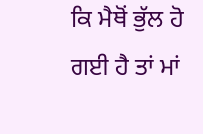ਕਿ ਮੈਥੋਂ ਭੁੱਲ ਹੋ ਗਈ ਹੈ ਤਾਂ ਮਾਂ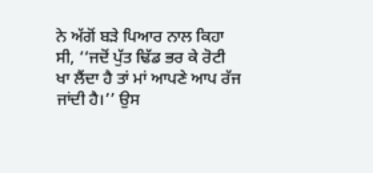ਨੇ ਅੱਗੋਂ ਬੜੇ ਪਿਆਰ ਨਾਲ ਕਿਹਾ ਸੀ, ‘‘ਜਦੋਂ ਪੁੱਤ ਢਿੱਡ ਭਰ ਕੇ ਰੋਟੀ ਖਾ ਲੈਂਦਾ ਹੈ ਤਾਂ ਮਾਂ ਆਪਣੇ ਆਪ ਰੱਜ ਜਾਂਦੀ ਹੈ।’’ ਉਸ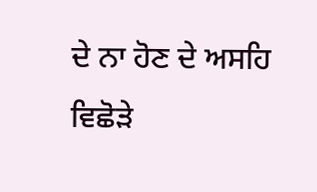ਦੇ ਨਾ ਹੋਣ ਦੇ ਅਸਹਿ ਵਿਛੋੜੇ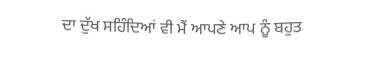ਦਾ ਦੁੱਖ ਸਹਿੰਦਿਆਂ ਵੀ ਮੈਂ ਆਪਣੇ ਆਪ ਨੂੰ ਬਹੁਤ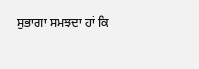ਸੁਭਾਗਾ ਸਮਝਦਾ ਹਾਂ ਕਿ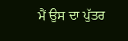ਮੈਂ ਉਸ ਦਾ ਪੁੱਤਰ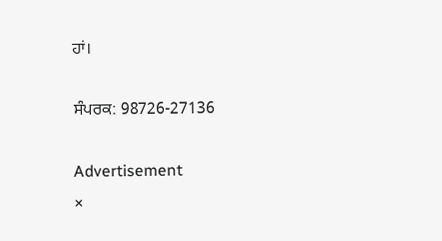ਹਾਂ।

ਸੰਪਰਕ: 98726-27136

Advertisement
×